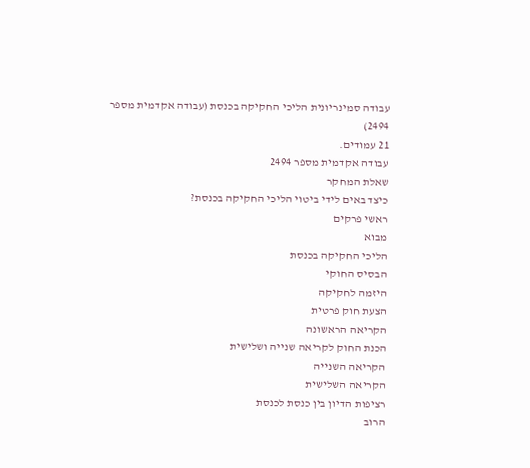עבודה סמינריונית הליכי החקיקה בכנסת (עבודה אקדמית מספר 2494)
21 עמודים.
עבודה אקדמית מספר 2494
שאלת המחקר
כיצד באים לידי ביטוי הליכי החקיקה בכנסת?
ראשי פרקים
מבוא
הליכי החקיקה בכנסת
הבסיס החוקי
היזמה לחקיקה
הצעת חוק פרטית
הקריאה הראשונה
הכנת החוק לקריאה שנייה ושלישית
הקריאה השנייה
הקריאה השלישית
רציפות הדיון בין כנסת לכנסת
הרוב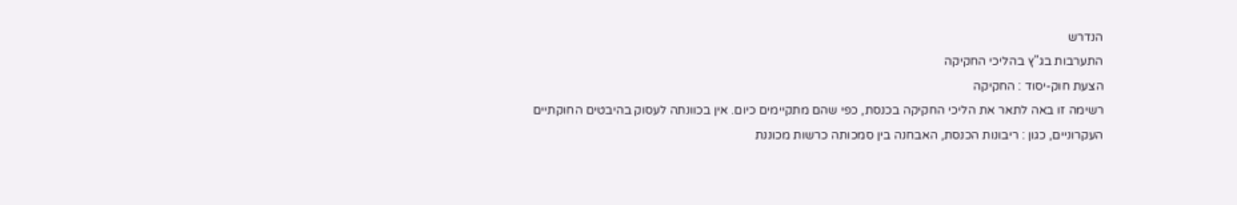הנדרש
התערבות בג"ץ בהליכי החקיקה
הצעת חוק-יסוד : החקיקה
רשימה זו באה לתאר את הליכי החקיקה בכנסת, כפי שהם מתקיימים כיום. אין בכוונתה לעסוק בהיבטים החוקתיים העקרוניים, כגון : ריבונות הכנסת, האבחנה בין סמכותה כרשות מכוננת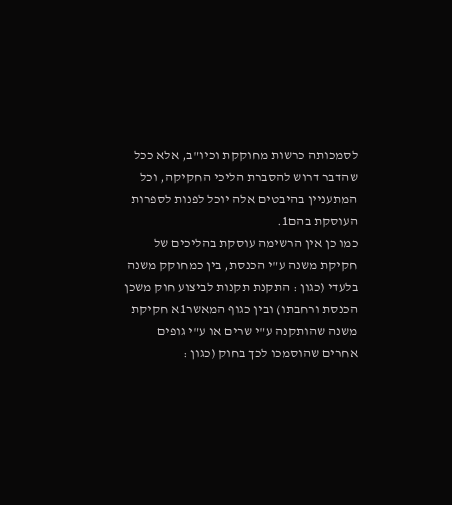לסמכותה כרשות מחוקקת וכיו"ב, אלא ככל שהדבר דרוש להסברת הליכי החקיקה, וכל המתעניין בהיבטים אלה יוכל לפנות לספרות העוסקת בהם1.
כמו כן אין הרשימה עוסקת בהליכים של חקיקת משנה ע"י הכנסת, בין כמחוקק משנה בלעדי (כגון : התקנת תקנות לביצוע חוק משכן הכנסת ורחבתו) ובין כגוף המאשר1א חקיקת משנה שהותקנה ע"י שרים או ע"י גופים אחרים שהוסמכו לכך בחוק (כגון :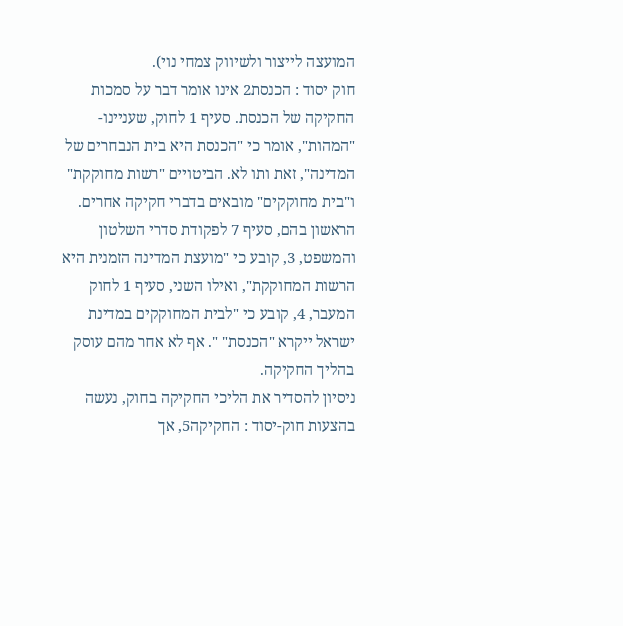המועצה לייצור ולשיווק צמחי נוי).
חוק יסוד : הכנסת2 אינו אומר דבר על סמכות החקיקה של הכנסת. סעיף 1 לחוק, שעניינו- "המהות", אומר כי "הכנסת היא בית הנבחרים של המדינה", זאת ותו לא. הביטויים "רשות מחוקקת" ו"בית מחוקקים" מובאים בדברי חקיקה אחרים. הראשון בהם, סעיף 7 לפקודת סדרי השלטון והמשפט, 3, קובע כי "מועצת המדינה הזמנית היא הרשות המחוקקת", ואילו השני, סעיף 1 לחוק המעבר, 4, קובע כי "לבית המחוקקים במדינת ישראל ייקרא "הכנסת" ". אף לא אחר מהם עוסק בהליך החקיקה.
ניסיון להסדיר את הליכי החקיקה בחוק, נעשה בהצעות חוק-יסוד : החקיקה5, אך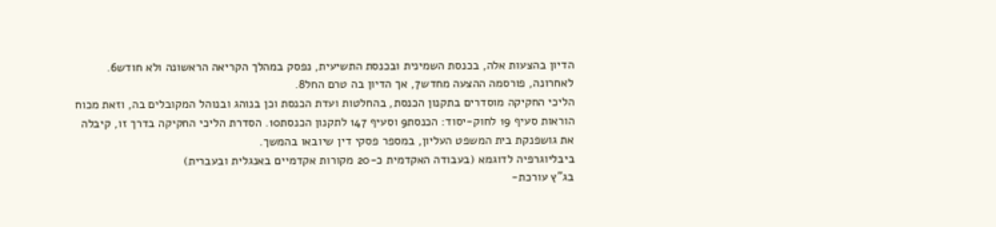הדיון בהצעות אלה, בכנסת השמינית ובכנסת התשיעית, נפסק במהלך הקריאה הראשונה ולא חודש6. לאחרונה, פורסמה ההצעה מחדש7, אך הדיון בה טרם החל8.
הליכי החקיקה מוסדרים בתקנון הכנסת, בהחלטות ועדת הכנסת וכן בנוהג ובנוהל המקובלים בה, וזאת מכוח הוראות סעיף 19 לחוק-יסוד: הכנסת9 וסעיף 147 לתקנון הכנסת10. הסדרת הליכי החקיקה בדרך זו, קיבלה את גושפנקת בית המשפט העליון, במספר פסקי דין שיובאו בהמשך.
ביבליוגרפיה לדוגמא (בעבודה האקדמית כ-20 מקורות אקדמיים באנגלית ובעברית)
בג"ץ עורכת-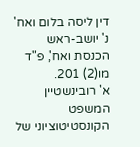דין ליסה בלום ואח' נ' יושב-ראש הכנסת ואח', פ"ד מו(2) 201.
א' רובינשטיין המשפט הקונסטיטוציוני של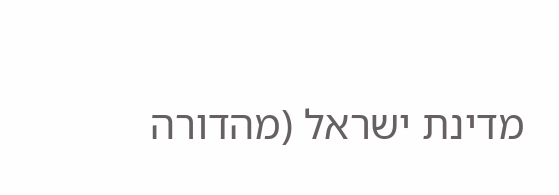מדינת ישראל (מהדורה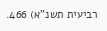רביעית תשנ"א) 466.